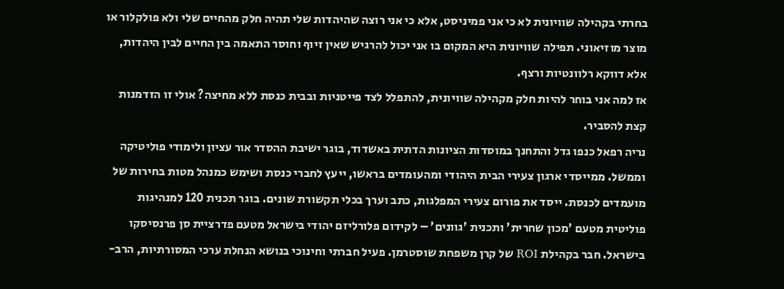בחרתי בקהילה שוויונית לא כי אני פמיניסט, אלא כי אני רוצה שהיהדות שלי תהיה חלק מהחיים שלי ולא פולקלור או מוצר מוזיאוני. תפילה שוויונית היא המקום בו אני יכול להרגיש שאין זיוף וחוסר התאמה בין החיים לבין היהדות, אלא דווקא רלוונטיות ורצף.
אז למה אני בוחר להיות חלק מקהילה שוויונית, להתפלל לצד פייטניות ובבית כנסת ללא מחיצה? אולי זו הזדמנות קצת להסביר.
נריה רפאל כנפו גדל והתחנך במוסדות הציונות הדתית באשדוד, בוגר ישיבת ההסדר אור עציון ולימודי פוליטיקה וממשל. ממייסדי ארגון צעירי הבית היהודי ומהעומדים בראשו, ייעץ לחברי כנסת ושימש כמנהל מטות בחירות של מועמדים לכנסת. ייסד את פורום צעירי המפלגות, כתב וערך בכלי תקשורת שונים. בוגר תכנית 120 למנהיגות פוליטית מטעם 'מכון שחרית' ותכנית 'גוונים' – לקידום פלורליזם יהודי בישראל מטעם פדרציית סן פרנסיסקו בישראל. חבר בקהילת ROI של קרן משפחת שוסטרמן. פעיל חברתי וחינוכי בנושא הנחלת ערכי המסורתיות, הרב-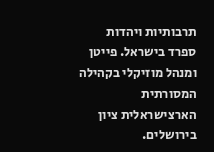תרבותיות ויהדות ספרד בישראל. פייטן ומנהל מוזיקלי בקהילה המסורתית הארצישראלית ציון בירושלים.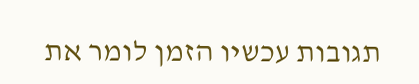תגובות עכשיו הזמן לומר את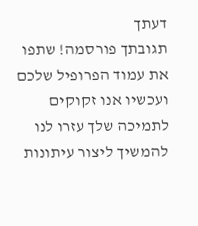דעתך
תגובתך פורסמה! שתפו את עמוד הפרופיל שלכם
ועכשיו אנו זקוקים לתמיכה שלך עזרו לנו להמשיך ליצור עיתונות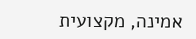אמינה, מקצועית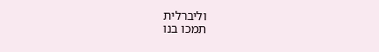וליברלית
תמכו בנו